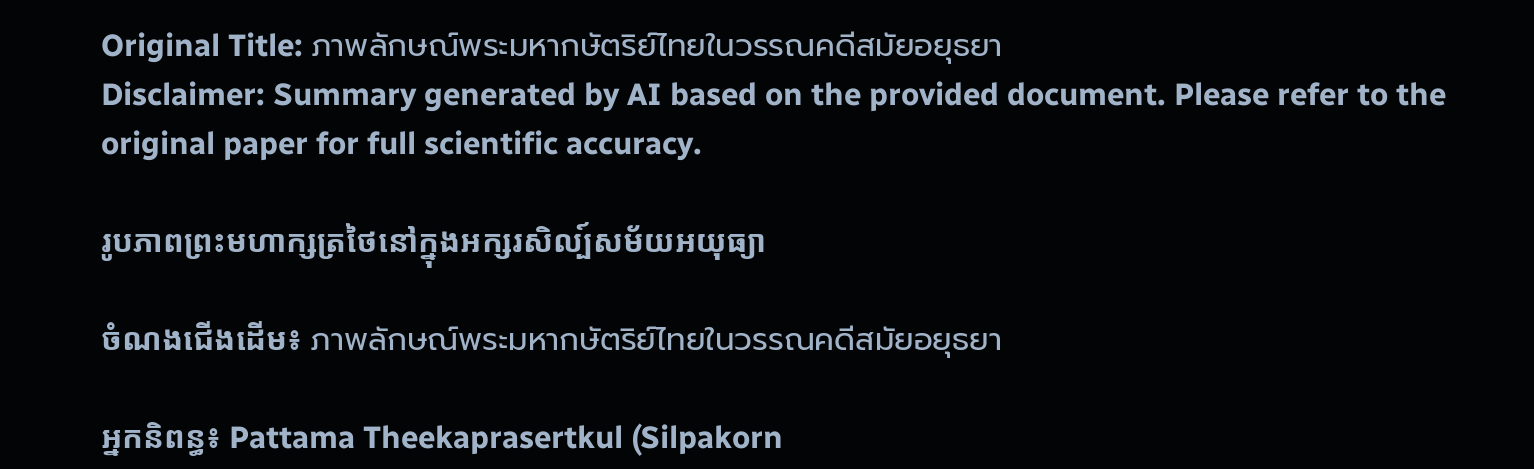Original Title: ภาพลักษณ์พระมหากษัตริย์ไทยในวรรณคดีสมัยอยุธยา
Disclaimer: Summary generated by AI based on the provided document. Please refer to the original paper for full scientific accuracy.

រូបភាពព្រះមហាក្សត្រថៃនៅក្នុងអក្សរសិល្ប៍សម័យអយុធ្យា

ចំណងជើងដើម៖ ภาพลักษณ์พระมหากษัตริย์ไทยในวรรณคดีสมัยอยุธยา

អ្នកនិពន្ធ៖ Pattama Theekaprasertkul (Silpakorn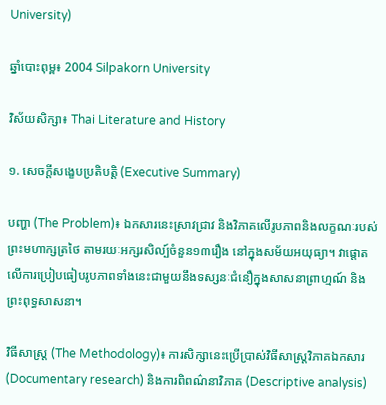University)

ឆ្នាំបោះពុម្ព៖ 2004 Silpakorn University

វិស័យសិក្សា៖ Thai Literature and History

១. សេចក្តីសង្ខេបប្រតិបត្តិ (Executive Summary)

បញ្ហា (The Problem)៖ ឯកសារនេះស្រាវជ្រាវ និងវិភាគលើរូបភាពនិងលក្ខណៈរបស់ព្រះមហាក្សត្រថៃ តាមរយៈអក្សរសិល្ប៍ចំនួន១៣រឿង នៅក្នុងសម័យអយុធ្យា។ វាផ្តោតលើការប្រៀបធៀបរូបភាពទាំងនេះជាមួយនឹងទស្សនៈជំនឿក្នុងសាសនាព្រាហ្មណ៍ និងព្រះពុទ្ធសាសនា។

វិធីសាស្ត្រ (The Methodology)៖ ការសិក្សានេះប្រើប្រាស់វិធីសាស្ត្រវិភាគឯកសារ (Documentary research) និងការពិពណ៌នាវិភាគ (Descriptive analysis)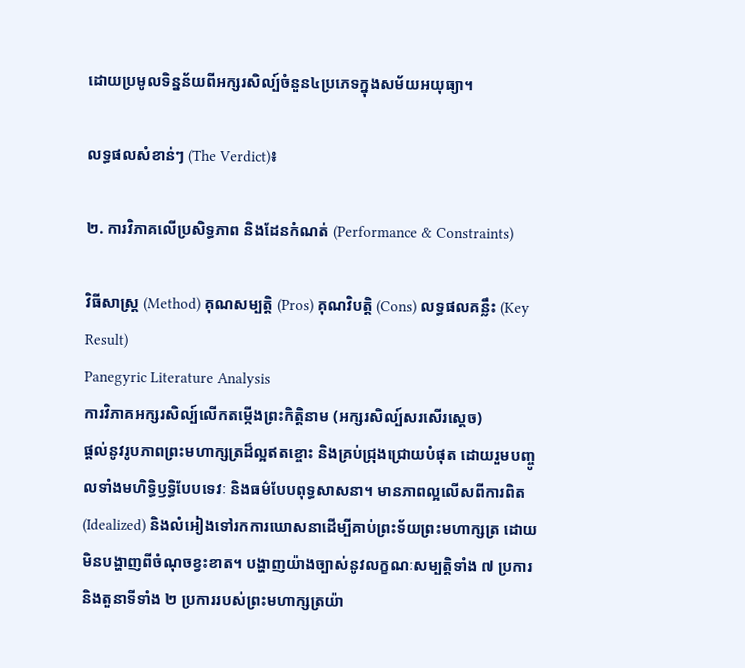ដោយប្រមូលទិន្នន័យពីអក្សរសិល្ប៍ចំនួន៤ប្រភេទក្នុងសម័យអយុធ្យា។

លទ្ធផលសំខាន់ៗ (The Verdict)៖

២. ការវិភាគលើប្រសិទ្ធភាព និងដែនកំណត់ (Performance & Constraints)

វិធីសាស្ត្រ (Method) គុណសម្បត្តិ (Pros) គុណវិបត្តិ (Cons) លទ្ធផលគន្លឹះ (Key Result)
Panegyric Literature Analysis
ការវិភាគអក្សរសិល្ប៍លើកតម្កើងព្រះកិត្តិនាម (អក្សរសិល្ប៍សរសើរស្ដេច)
ផ្តល់នូវរូបភាពព្រះមហាក្សត្រដ៏ល្អឥតខ្ចោះ និងគ្រប់ជ្រុងជ្រោយបំផុត ដោយរួមបញ្ចូលទាំងមហិទ្ធិឫទ្ធិបែបទេវៈ និងធម៌បែបពុទ្ធសាសនា។ មានភាពល្អលើសពីការពិត (Idealized) និងលំអៀងទៅរកការឃោសនាដើម្បីគាប់ព្រះទ័យព្រះមហាក្សត្រ ដោយមិនបង្ហាញពីចំណុចខ្វះខាត។ បង្ហាញយ៉ាងច្បាស់នូវលក្ខណៈសម្បត្តិទាំង ៧ ប្រការ និងតួនាទីទាំង ២ ប្រការរបស់ព្រះមហាក្សត្រយ៉ា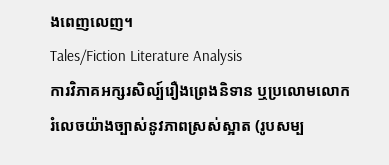ងពេញលេញ។
Tales/Fiction Literature Analysis
ការវិភាគអក្សរសិល្ប៍រឿងព្រេងនិទាន ឬប្រលោមលោក
រំលេចយ៉ាងច្បាស់នូវភាពស្រស់ស្អាត (រូបសម្ប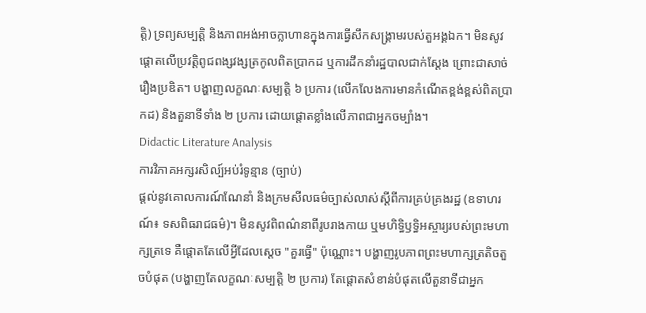ត្តិ) ទ្រព្យសម្បត្តិ និងភាពអង់អាចក្លាហានក្នុងការធ្វើសឹកសង្គ្រាមរបស់តួអង្គឯក។ មិនសូវផ្តោតលើប្រវត្តិពូជពង្សវង្សត្រកូលពិតប្រាកដ ឬការដឹកនាំរដ្ឋបាលជាក់ស្តែង ព្រោះជាសាច់រឿងប្រឌិត។ បង្ហាញលក្ខណៈសម្បត្តិ ៦ ប្រការ (លើកលែងការមានកំណើតខ្ពង់ខ្ពស់ពិតប្រាកដ) និងតួនាទីទាំង ២ ប្រការ ដោយផ្តោតខ្លាំងលើភាពជាអ្នកចម្បាំង។
Didactic Literature Analysis
ការវិភាគអក្សរសិល្ប៍អប់រំទូន្មាន (ច្បាប់)
ផ្តល់នូវគោលការណ៍ណែនាំ និងក្រមសីលធម៌ច្បាស់លាស់ស្តីពីការគ្រប់គ្រងរដ្ឋ (ឧទាហរណ៍៖ ទសពិធរាជធម៌)។ មិនសូវពិពណ៌នាពីរូបរាងកាយ ឬមហិទ្ធិឫទ្ធិអស្ចារ្យរបស់ព្រះមហាក្សត្រទេ គឺផ្តោតតែលើអ្វីដែលស្តេច "គួរធ្វើ" ប៉ុណ្ណោះ។ បង្ហាញរូបភាពព្រះមហាក្សត្រតិចតួចបំផុត (បង្ហាញតែលក្ខណៈសម្បត្តិ ២ ប្រការ) តែផ្តោតសំខាន់បំផុតលើតួនាទីជាអ្នក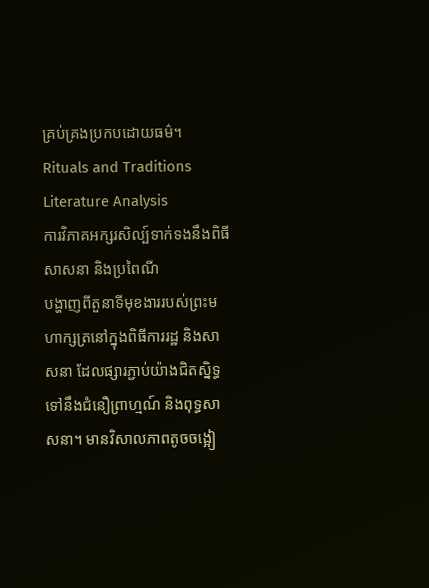គ្រប់គ្រងប្រកបដោយធម៌។
Rituals and Traditions Literature Analysis
ការវិភាគអក្សរសិល្ប៍ទាក់ទងនឹងពិធីសាសនា និងប្រពៃណី
បង្ហាញពីតួនាទីមុខងាររបស់ព្រះមហាក្សត្រនៅក្នុងពិធីការរដ្ឋ និងសាសនា ដែលផ្សារភ្ជាប់យ៉ាងជិតស្និទ្ធទៅនឹងជំនឿព្រាហ្មណ៍ និងពុទ្ធសាសនា។ មានវិសាលភាពតូចចង្អៀ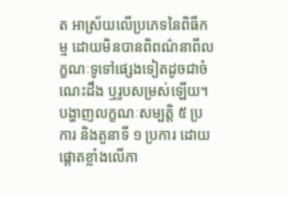ត អាស្រ័យលើប្រភេទនៃពិធីកម្ម ដោយមិនបានពិពណ៌នាពីលក្ខណៈទូទៅផ្សេងទៀតដូចជាចំណេះដឹង ឬរូបសម្រស់ឡើយ។ បង្ហាញលក្ខណៈសម្បត្តិ ៥ ប្រការ និងតួនាទី ១ ប្រការ ដោយផ្តោតខ្លាំងលើភា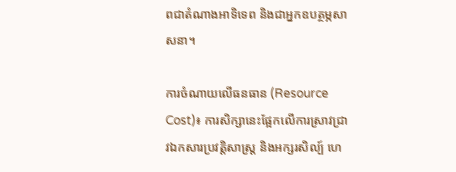ពជាតំណាងអាទិទេព និងជាអ្នកឧបត្ថម្ភសាសនា។

ការចំណាយលើធនធាន (Resource Cost)៖ ការសិក្សានេះផ្អែកលើការស្រាវជ្រាវឯកសារប្រវត្តិសាស្ត្រ និងអក្សរសិល្ប៍ ហេ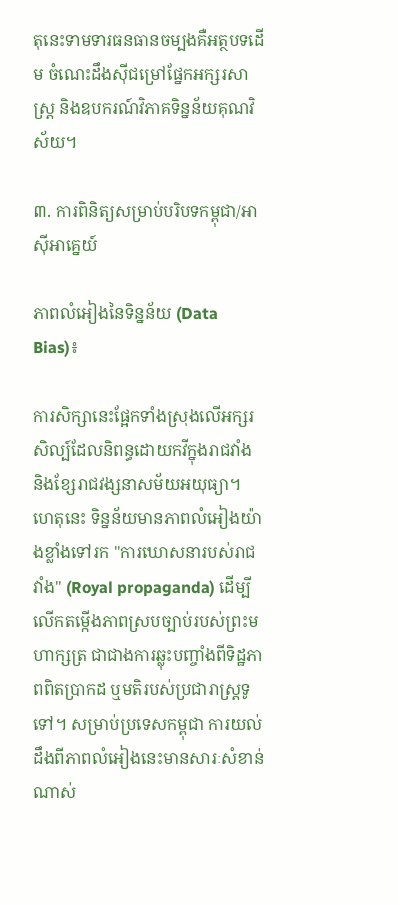តុនេះទាមទារធនធានចម្បងគឺអត្ថបទដើម ចំណេះដឹងស៊ីជម្រៅផ្នែកអក្សរសាស្ត្រ និងឧបករណ៍វិភាគទិន្នន័យគុណវិស័យ។

៣. ការពិនិត្យសម្រាប់បរិបទកម្ពុជា/អាស៊ីអាគ្នេយ៍

ភាពលំអៀងនៃទិន្នន័យ (Data Bias)៖

ការសិក្សានេះផ្អែកទាំងស្រុងលើអក្សរសិល្ប៍ដែលនិពន្ធដោយកវីក្នុងរាជវាំង និងខ្សែរាជវង្សនាសម័យអយុធ្យា។ ហេតុនេះ ទិន្នន័យមានភាពលំអៀងយ៉ាងខ្លាំងទៅរក "ការឃោសនារបស់រាជវាំង" (Royal propaganda) ដើម្បីលើកតម្កើងភាពស្របច្បាប់របស់ព្រះមហាក្សត្រ ជាជាងការឆ្លុះបញ្ចាំងពីទិដ្ឋភាពពិតប្រាកដ ឬមតិរបស់ប្រជារាស្ត្រទូទៅ។ សម្រាប់ប្រទេសកម្ពុជា ការយល់ដឹងពីភាពលំអៀងនេះមានសារៈសំខាន់ណាស់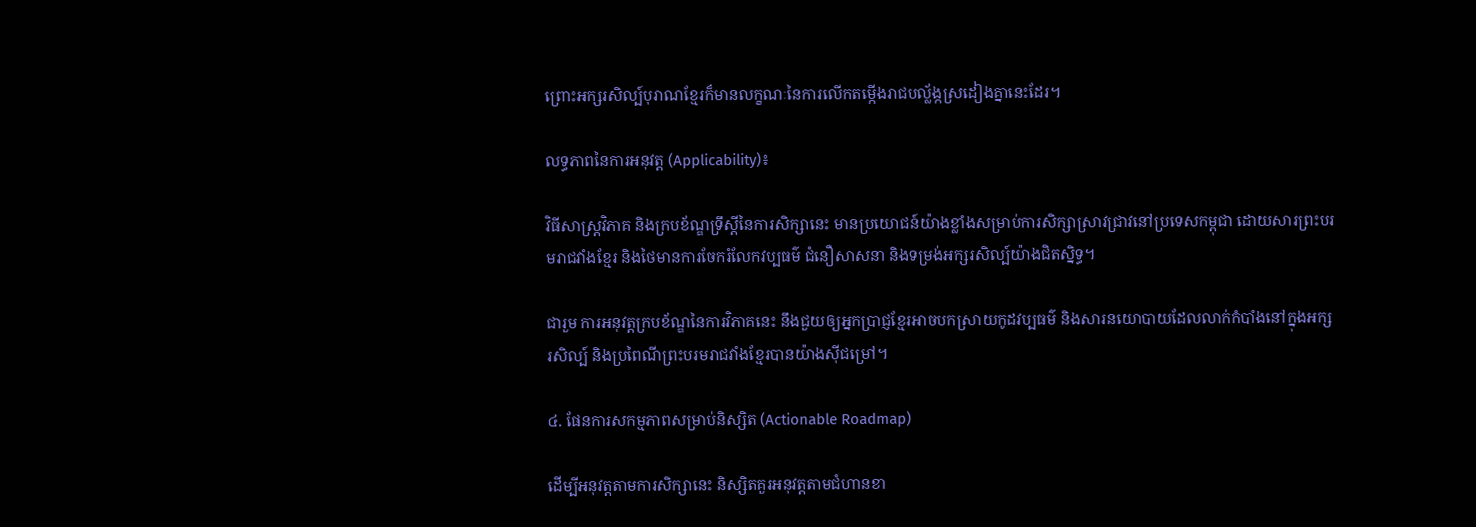ព្រោះអក្សរសិល្ប៍បុរាណខ្មែរក៏មានលក្ខណៈនៃការលើកតម្កើងរាជបល្ល័ង្កស្រដៀងគ្នានេះដែរ។

លទ្ធភាពនៃការអនុវត្ត (Applicability)៖

វិធីសាស្ត្រវិភាគ និងក្របខ័ណ្ឌទ្រឹស្តីនៃការសិក្សានេះ មានប្រយោជន៍យ៉ាងខ្លាំងសម្រាប់ការសិក្សាស្រាវជ្រាវនៅប្រទេសកម្ពុជា ដោយសារព្រះបរមរាជវាំងខ្មែរ និងថៃមានការចែករំលែកវប្បធម៌ ជំនឿសាសនា និងទម្រង់អក្សរសិល្ប៍យ៉ាងជិតស្និទ្ធ។

ជារួម ការអនុវត្តក្របខ័ណ្ឌនៃការវិភាគនេះ នឹងជួយឲ្យអ្នកប្រាជ្ញខ្មែរអាចបកស្រាយកូដវប្បធម៌ និងសារនយោបាយដែលលាក់កំបាំងនៅក្នុងអក្សរសិល្ប៍ និងប្រពៃណីព្រះបរមរាជវាំងខ្មែរបានយ៉ាងស៊ីជម្រៅ។

៤. ផែនការសកម្មភាពសម្រាប់និស្សិត (Actionable Roadmap)

ដើម្បីអនុវត្តតាមការសិក្សានេះ និស្សិតគួរអនុវត្តតាមជំហានខា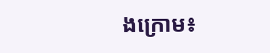ងក្រោម៖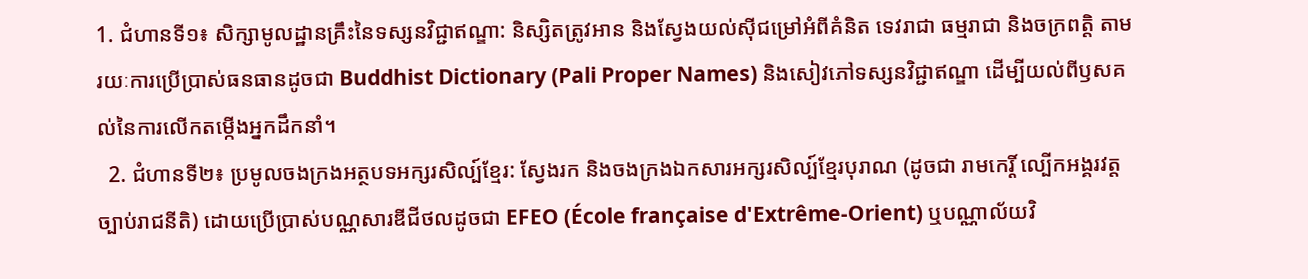1. ជំហានទី១៖ សិក្សាមូលដ្ឋានគ្រឹះនៃទស្សនវិជ្ជាឥណ្ឌា: និស្សិតត្រូវអាន និងស្វែងយល់ស៊ីជម្រៅអំពីគំនិត ទេវរាជា ធម្មរាជា និងចក្រពត្តិ តាមរយៈការប្រើប្រាស់ធនធានដូចជា Buddhist Dictionary (Pali Proper Names) និងសៀវភៅទស្សនវិជ្ជាឥណ្ឌា ដើម្បីយល់ពីឫសគល់នៃការលើកតម្កើងអ្នកដឹកនាំ។
  2. ជំហានទី២៖ ប្រមូលចងក្រងអត្ថបទអក្សរសិល្ប៍ខ្មែរ: ស្វែងរក និងចងក្រងឯកសារអក្សរសិល្ប៍ខ្មែរបុរាណ (ដូចជា រាមកេរ្តិ៍ ល្បើកអង្គរវត្ត ច្បាប់រាជនីតិ) ដោយប្រើប្រាស់បណ្ណសារឌីជីថលដូចជា EFEO (École française d'Extrême-Orient) ឬបណ្ណាល័យវិ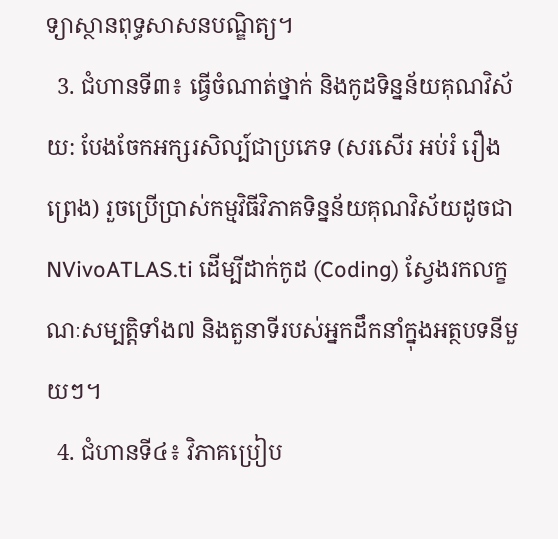ទ្យាស្ថានពុទ្ធសាសនបណ្ឌិត្យ។
  3. ជំហានទី៣៖ ធ្វើចំណាត់ថ្នាក់ និងកូដទិន្នន័យគុណវិស័យ: បែងចែកអក្សរសិល្ប៍ជាប្រភេទ (សរសើរ អប់រំ រឿងព្រេង) រួចប្រើប្រាស់កម្មវិធីវិភាគទិន្នន័យគុណវិស័យដូចជា NVivoATLAS.ti ដើម្បីដាក់កូដ (Coding) ស្វែងរកលក្ខណៈសម្បត្តិទាំង៧ និងតួនាទីរបស់អ្នកដឹកនាំក្នុងអត្ថបទនីមួយៗ។
  4. ជំហានទី៤៖ វិភាគប្រៀប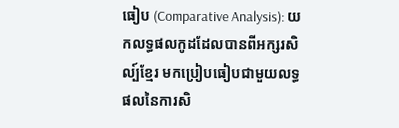ធៀប (Comparative Analysis): យកលទ្ធផលកូដដែលបានពីអក្សរសិល្ប៍ខ្មែរ មកប្រៀបធៀបជាមួយលទ្ធផលនៃការសិ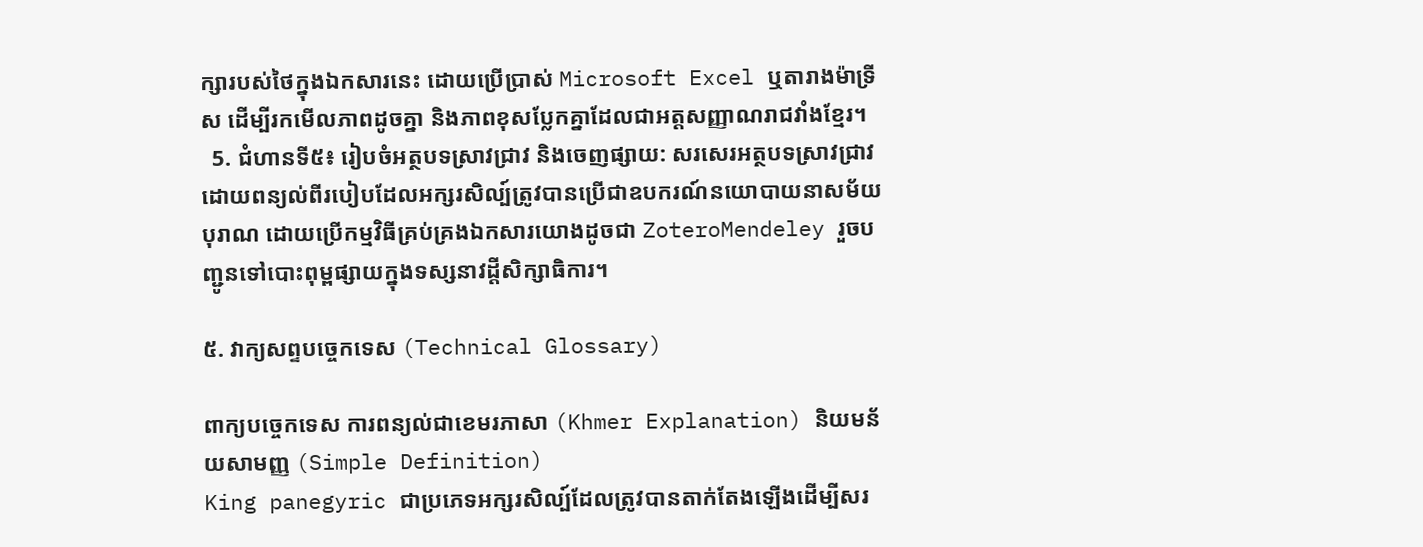ក្សារបស់ថៃក្នុងឯកសារនេះ ដោយប្រើប្រាស់ Microsoft Excel ឬតារាងម៉ាទ្រីស ដើម្បីរកមើលភាពដូចគ្នា និងភាពខុសប្លែកគ្នាដែលជាអត្តសញ្ញាណរាជវាំងខ្មែរ។
  5. ជំហានទី៥៖ រៀបចំអត្ថបទស្រាវជ្រាវ និងចេញផ្សាយ: សរសេរអត្ថបទស្រាវជ្រាវដោយពន្យល់ពីរបៀបដែលអក្សរសិល្ប៍ត្រូវបានប្រើជាឧបករណ៍នយោបាយនាសម័យបុរាណ ដោយប្រើកម្មវិធីគ្រប់គ្រងឯកសារយោងដូចជា ZoteroMendeley រួចបញ្ជូនទៅបោះពុម្ពផ្សាយក្នុងទស្សនាវដ្តីសិក្សាធិការ។

៥. វាក្យសព្ទបច្ចេកទេស (Technical Glossary)

ពាក្យបច្ចេកទេស ការពន្យល់ជាខេមរភាសា (Khmer Explanation) និយមន័យសាមញ្ញ (Simple Definition)
King panegyric ជាប្រភេទអក្សរសិល្ប៍ដែលត្រូវបានតាក់តែងឡើងដើម្បីសរ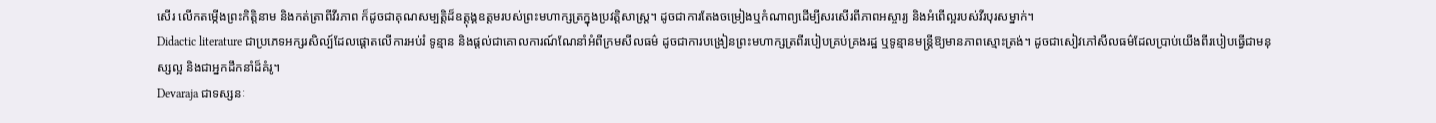សើរ លើកតម្កើងព្រះកិត្តិនាម និងកត់ត្រាពីវីរភាព ក៏ដូចជាគុណសម្បត្តិដ៏ឧត្តុង្គឧត្តមរបស់ព្រះមហាក្សត្រក្នុងប្រវត្តិសាស្ត្រ។ ដូចជាការតែងចម្រៀងឬកំណាព្យដើម្បីសរសើរពីភាពអស្ចារ្យ និងអំពើល្អរបស់វីរបុរសម្នាក់។
Didactic literature ជាប្រភេទអក្សរសិល្ប៍ដែលផ្តោតលើការអប់រំ ទូន្មាន និងផ្តល់ជាគោលការណ៍ណែនាំអំពីក្រមសីលធម៌ ដូចជាការបង្រៀនព្រះមហាក្សត្រពីរបៀបគ្រប់គ្រងរដ្ឋ ឬទូន្មានមន្ត្រីឱ្យមានភាពស្មោះត្រង់។ ដូចជាសៀវភៅសីលធម៌ដែលប្រាប់យើងពីរបៀបធ្វើជាមនុស្សល្អ និងជាអ្នកដឹកនាំដ៏គំរូ។
Devaraja ជាទស្សនៈ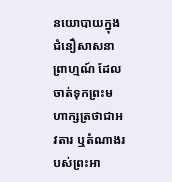នយោបាយក្នុងជំនឿសាសនាព្រាហ្មណ៍ ដែលចាត់ទុកព្រះមហាក្សត្រថាជាអវតារ ឬតំណាងរបស់ព្រះអា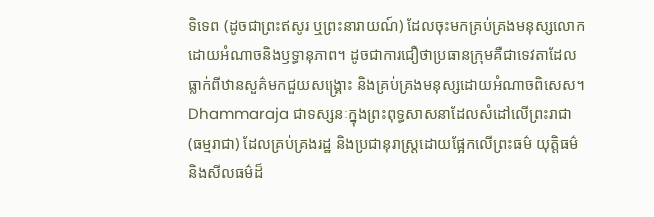ទិទេព (ដូចជាព្រះឥសូរ ឬព្រះនារាយណ៍) ដែលចុះមកគ្រប់គ្រងមនុស្សលោកដោយអំណាចនិងឫទ្ធានុភាព។ ដូចជាការជឿថាប្រធានក្រុមគឺជាទេវតាដែលធ្លាក់ពីឋានសួគ៌មកជួយសង្គ្រោះ និងគ្រប់គ្រងមនុស្សដោយអំណាចពិសេស។
Dhammaraja ជាទស្សនៈក្នុងព្រះពុទ្ធសាសនាដែលសំដៅលើព្រះរាជា (ធម្មរាជា) ដែលគ្រប់គ្រងរដ្ឋ និងប្រជានុរាស្ត្រដោយផ្អែកលើព្រះធម៌ យុត្តិធម៌ និងសីលធម៌ដ៏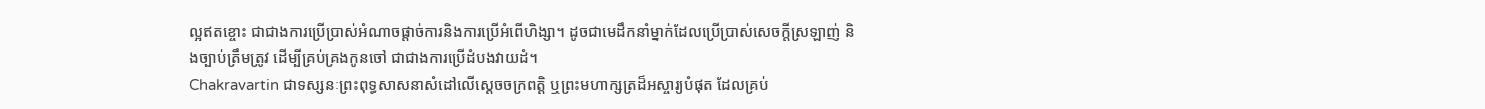ល្អឥតខ្ចោះ ជាជាងការប្រើប្រាស់អំណាចផ្តាច់ការនិងការប្រើអំពើហិង្សា។ ដូចជាមេដឹកនាំម្នាក់ដែលប្រើប្រាស់សេចក្តីស្រឡាញ់ និងច្បាប់ត្រឹមត្រូវ ដើម្បីគ្រប់គ្រងកូនចៅ ជាជាងការប្រើដំបងវាយដំ។
Chakravartin ជាទស្សនៈព្រះពុទ្ធសាសនាសំដៅលើស្តេចចក្រពត្តិ ឬព្រះមហាក្សត្រដ៏អស្ចារ្យបំផុត ដែលគ្រប់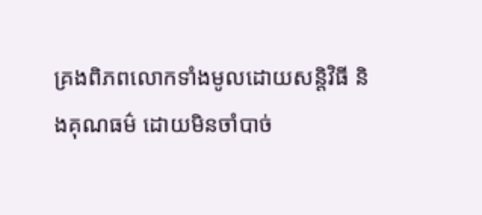គ្រងពិភពលោកទាំងមូលដោយសន្តិវិធី និងគុណធម៌ ដោយមិនចាំបាច់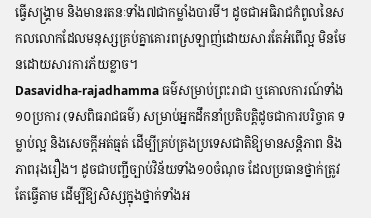ធ្វើសង្គ្រាម និងមានរតនៈទាំង៧ជាកម្លាំងបារមី។ ដូចជាអធិរាជកំពូលនៃសកលលោកដែលមនុស្សគ្រប់គ្នាគោរពស្រឡាញ់ដោយសារតែអំពើល្អ មិនមែនដោយសារការភ័យខ្លាច។
Dasavidha-rajadhamma ធម៌សម្រាប់ព្រះរាជា ឬគោលការណ៍ទាំង១០ប្រការ (ទសពិធរាជធម៌) សម្រាប់អ្នកដឹកនាំប្រតិបត្តិដូចជាការបរិច្ចាគ ទម្លាប់ល្អ និងសេចក្តីអត់ធ្មត់ ដើម្បីគ្រប់គ្រងប្រទេសជាតិឱ្យមានសន្តិភាព និងភាពរុងរឿង។ ដូចជាបញ្ជីច្បាប់វិន័យទាំង១០ចំណុច ដែលប្រធានថ្នាក់ត្រូវតែធ្វើតាម ដើម្បីឱ្យសិស្សក្នុងថ្នាក់ទាំងអ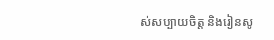ស់សប្បាយចិត្ត និងរៀនសូ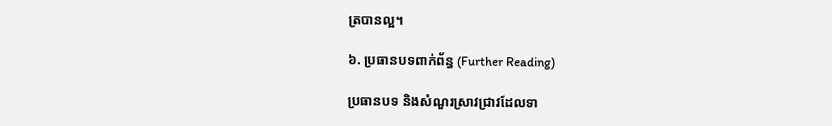ត្របានល្អ។

៦. ប្រធានបទពាក់ព័ន្ធ (Further Reading)

ប្រធានបទ និងសំណួរស្រាវជ្រាវដែលទា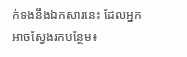ក់ទងនឹងឯកសារនេះ ដែលអ្នកអាចស្វែងរកបន្ថែម៖